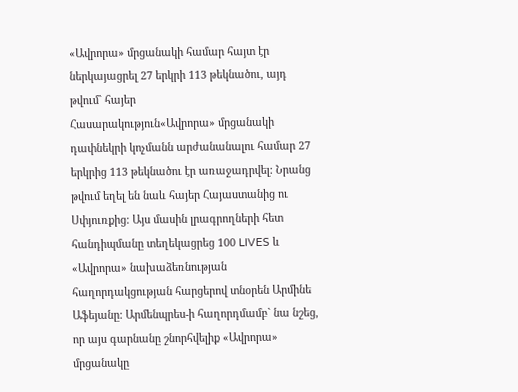«Ավրորա» մրցանակի համար հայտ էր ներկայացրել 27 երկրի 113 թեկնածու, այդ թվում` հայեր
Հասարակություն«Ավրորա» մրցանակի դափնեկրի կոչմանն արժանանալու համար 27 երկրից 113 թեկնածու էր առաջադրվել: Նրանց թվում եղել են նաև հայեր Հայաստանից ու Սփյուռքից: Այս մասին լրագրողների հետ հանդիպմանը տեղեկացրեց 100 LIVES և «Ավրորա» նախաձեռնության հաղորդակցության հարցերով տնօրեն Արմինե Աֆեյանը: Արմենպրես-ի հաղորդմամբ` նա նշեց, որ այս գարնանը շնորհվելիք «Ավրորա» մրցանակը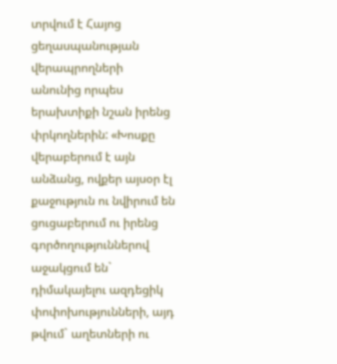տրվում է Հայոց ցեղասպանության վերապրողների անունից որպես երախտիքի նշան իրենց փրկողներին: «Խոսքը վերաբերում է այն անձանց, ովքեր այսօր էլ քաջություն ու նվիրում են ցուցաբերում ու իրենց գործողություններով աջակցում են` դիմակայելու ազդեցիկ փոփոխությունների, այդ թվում` աղետների ու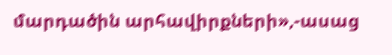մարդածին արհավիրքների»,-ասաց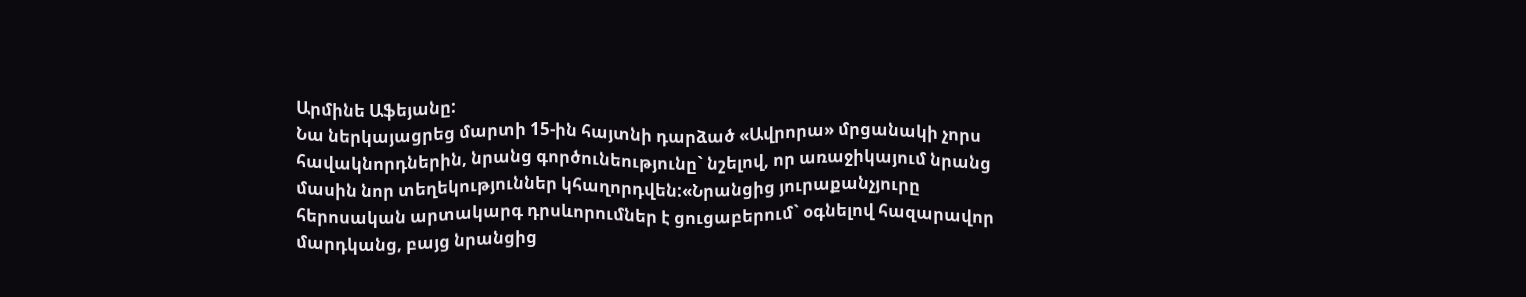Արմինե Աֆեյանը:
Նա ներկայացրեց մարտի 15-ին հայտնի դարձած «Ավրորա» մրցանակի չորս հավակնորդներին, նրանց գործունեությունը` նշելով, որ առաջիկայում նրանց մասին նոր տեղեկություններ կհաղորդվեն:«Նրանցից յուրաքանչյուրը հերոսական արտակարգ դրսևորումներ է ցուցաբերում` օգնելով հազարավոր մարդկանց, բայց նրանցից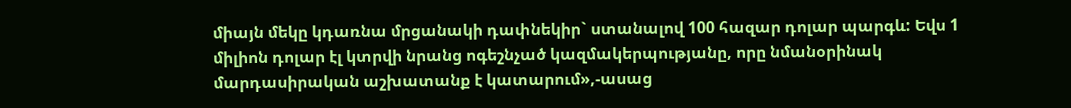միայն մեկը կդառնա մրցանակի դափնեկիր` ստանալով 100 հազար դոլար պարգև: Եվս 1 միլիոն դոլար էլ կտրվի նրանց ոգեշնչած կազմակերպությանը, որը նմանօրինակ մարդասիրական աշխատանք է կատարում»,-ասաց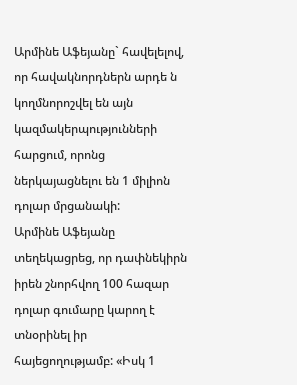Արմինե Աֆեյանը` հավելելով, որ հավակնորդներն արդե ն կողմնորոշվել են այն կազմակերպությունների հարցում, որոնց ներկայացնելու են 1 միլիոն դոլար մրցանակի:
Արմինե Աֆեյանը տեղեկացրեց, որ դափնեկիրն իրեն շնորհվող 100 հազար դոլար գումարը կարող է տնօրինել իր հայեցողությամբ: «Իսկ 1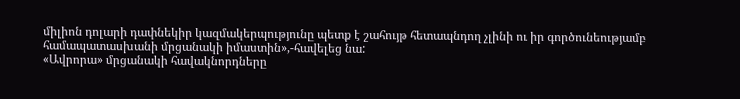միլիոն դոլարի դափնեկիր կազմակերպությունը պետք է շահույթ հետապնդող չլինի ու իր գործունեությամբ համապատասխանի մրցանակի իմաստին»,-հավելեց նա:
«Ավրորա» մրցանակի հավակնորդները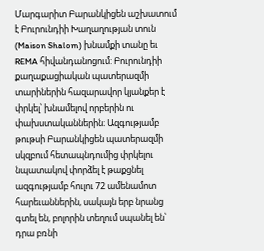Մարգարիտ Բարանկիցեն աշխատում է Բուրունդիի Խաղաղության տուն (Maison Shalom) խնամքի տանը եւ REMA հիվանդանոցում: Բուրունդիի քաղաքացիական պատերազմի տարիներին հազարավոր կյանքեր է փրկել՝ խնամելով որբերին ու փախստականներին։ Ազգությամբ թութսի Բարանկիցեն պատերազմի սկզբում հետապնդումից փրկելու նպատակով փորձել է թաքցնել ազգությամբ հուլու 72 ամենամոտ հարեւաններին, սակայն երբ նրանց գտել են, բոլորին տեղում սպանել են՝ դրա բռնի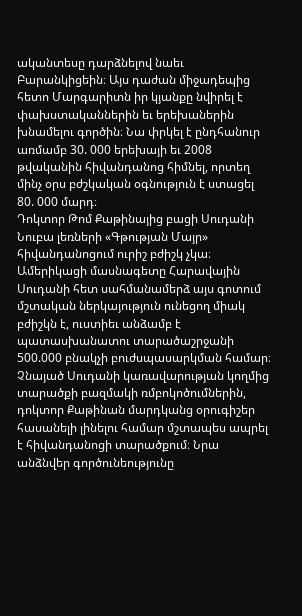ականտեսը դարձնելով նաեւ Բարանկիցեին։ Այս դաժան միջադեպից հետո Մարգարիտն իր կյանքը նվիրել է փախստականներին եւ երեխաներին խնամելու գործին։ Նա փրկել է ընդհանուր առմամբ 30. 000 երեխայի եւ 2008 թվականին հիվանդանոց հիմնել, որտեղ մինչ օրս բժշկական օգնություն է ստացել 80. 000 մարդ։
Դոկտոր Թոմ Քաթինայից բացի Սուդանի Նուբա լեռների «Գթության Մայր» հիվանդանոցում ուրիշ բժիշկ չկա։ Ամերիկացի մասնագետը Հարավային Սուդանի հետ սահմանամերձ այս գոտում մշտական ներկայություն ունեցող միակ բժիշկն է, ուստիեւ անձամբ է պատասխանատու տարածաշրջանի 500.000 բնակչի բուժսպասարկման համար։ Չնայած Սուդանի կառավարության կողմից տարածքի բազմակի ռմբոկոծումներին, դոկտոր Քաթինան մարդկանց օրուգիշեր հասանելի լինելու համար մշտապես ապրել է հիվանդանոցի տարածքում։ Նրա անձնվեր գործունեությունը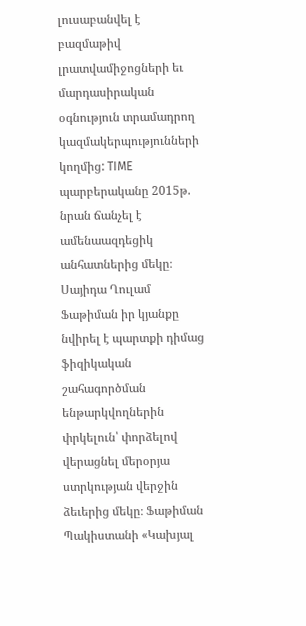լուսաբանվել է բազմաթիվ լրատվամիջոցների եւ մարդասիրական օգնություն տրամադրող կազմակերպությունների կողմից: TIME պարբերականը 2015թ. նրան ճանչել է ամենաազդեցիկ անհատներից մեկը։
Սայիդա Ղուլամ Ֆաթիման իր կյանքը նվիրել է պարտքի դիմաց ֆիզիկական շահագործման ենթարկվողներին փրկելուն՝ փորձելով վերացնել մերօրյա ստրկության վերջին ձեւերից մեկը։ Ֆաթիման Պակիստանի «Կախյալ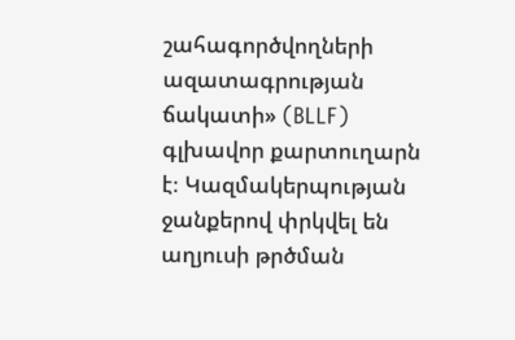շահագործվողների ազատագրության ճակատի» (BLLF) գլխավոր քարտուղարն է։ Կազմակերպության ջանքերով փրկվել են աղյուսի թրծման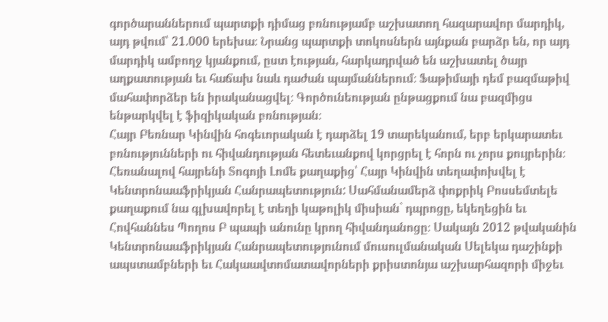գործարաններում պարտքի դիմաց բռնությամբ աշխատող հազարավոր մարդիկ, այդ թվում՝ 21.000 երեխա։ Նրանց պարտքի տոկոսներն այնքան բարձր են, որ այդ մարդիկ ամբողջ կյանքում, ըստ էության, հարկադրված են աշխատել ծայր աղքատության եւ հաճախ նաև դաժան պայմաններում։ Ֆաթիմայի դեմ բազմաթիվ մահափորձեր են իրականացվել։ Գործունեության ընթացքում նա բազմիցս ենթարկվել է ֆիզիկական բռնության։
Հայր Բեռնար Կինվին հոգեւորական է դարձել 19 տարեկանում, երբ երկարատեւ բռնությունների ու հիվանդության հետեւանքով կորցրել է հորն ու չորս քույրերին։ Հեռանալով հայրենի Տոգոյի Լոմե քաղաքից՝ Հայր Կինվին տեղափոխվել է Կենտրոնաաֆրիկյան Հանրապետություն: Սահմանամերձ փոքրիկ Բոսսեմտելե քաղաքում նա գլխավորել է տեղի կաթոլիկ միսիան` դպրոցը, եկեղեցին եւ Հովհաննես Պողոս Բ պապի անունը կրող հիվանդանոցը։ Սակայն 2012 թվականին Կենտրոնաաֆրիկյան Հանրապետությունում մուսուլմանական Սելեկա դաշինքի ապստամբների եւ Հակաավտոմատավորների քրիստոնյա աշխարհազորի միջեւ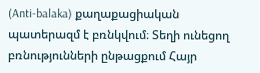(Anti-balaka) քաղաքացիական պատերազմ է բռնկվում։ Տեղի ունեցող բռնությունների ընթացքում Հայր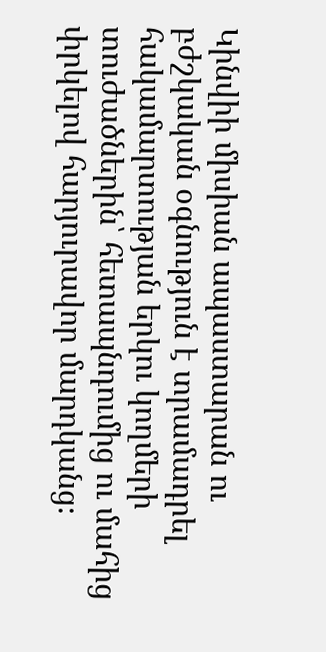Կինվիի միսիան ապաստարան ու բժշկական օգնություն է տրամադրել հակամարտության երկու կողմերի տուժածներին՝ հետապնդումից ու մահից փրկելով հարյուրավոր մարդկանց։